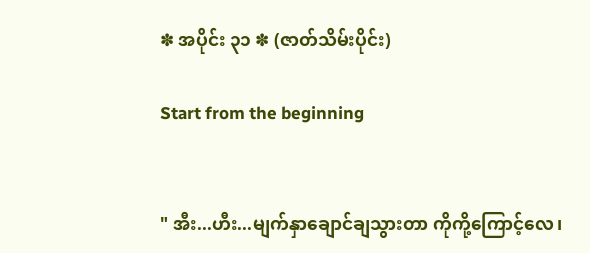✽ အပိုင်း ၃၁ ✽ (ဇာတ်သိမ်းပိုင်း)

Start from the beginning


" အီး...ဟီး...မျက်နှာချောင်ချသွားတာ ကိုကို့ကြောင့်လေ၊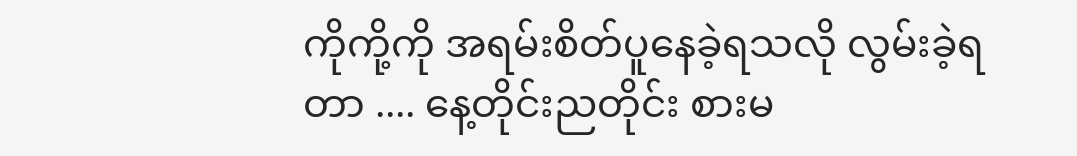ကိုကို့ကို အရမ်းစိတ်ပူနေခဲ့ရသလို လွမ်းခဲ့ရတာ .... နေ့တိုင်းညတိုင်း စားမ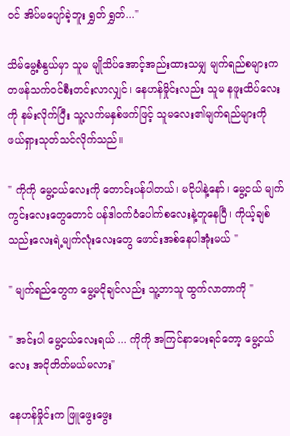ဝင် အိပ်မပျော်ခဲ့ဘူး ရွှတ် ရွှတ်..."

သိမ်မွေ့စံနွယ်မှာ သူမ မျိုသိပ်အောင့်အည်းထားသမျှ မျက်ရည်စများက တဖန်သက်ဝင်စီးတင်းလာလျှင်၊ နေဟန်မှိုင်းလည်း သူမ နဖူးထိပ်လေးကို နမ်းလိုက်ပြီး သူ့လက်မနှစ်ဖက်ဖြင့် သူမလေး၏မျက်ရည်များကို ဖယ်ရှားသုတ်သင်လိုက်သည်။

" ကိုကို မွေ့ငယ်လေးကို တောင်းပန်ပါတယ်၊ မငိုပါနဲ့နော်၊ မွေ့ငယ် မျက်ကွင်းလေးတွေတောင် ပန်ဒါဝက်ဝံပေါက်စလေးနဲ့တူနေပြီ၊ ကိုယ့်ချစ်သည်းလေးရဲ့မျက်လုံးလေးတွေ ဖောင်းအစ်နေပါအုံးမယ် "

" မျက်ရည်တွေက မွေ့မငိုချင်လည်း သူ့ဘာသူ ထွက်လာတာကို "

" အင်းပါ မွေ့ငယ်လေးရယ် ... ကိုကို အကြင်နာပေးရင်တော့ မွေ့ငယ်လေး အငိုတိတ်မယ်မလား"

နေဟန်မှိုင်းက ဖြူဖွေးဖွေး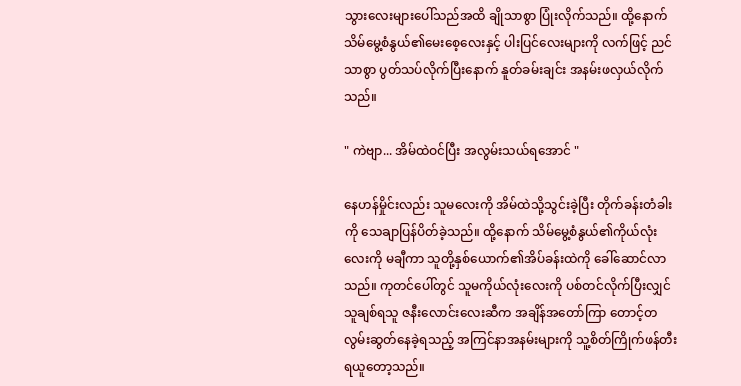သွားလေးများပေါ်သည်အထိ ချိုသာစွာ ပြုံးလိုက်သည်။ ထို့နောက် သိမ်မွေ့စံနွယ်၏မေးစေ့လေးနှင့် ပါးပြင်လေးများကို လက်ဖြင့် ညင်သာစွာ ပွတ်သပ်လိုက်ပြီးနောက် နူတ်ခမ်းချင်း အနမ်းဖလှယ်လိုက်သည်။

" ကဲဗျာ... အိမ်ထဲဝင်ပြီး အလွမ်းသယ်ရအောင် "

နေဟန်မှိုင်းလည်း သူမလေးကို အိမ်ထဲသို့သွင်းခဲ့ပြီး တိုက်ခန်းတံခါးကို သေချာပြန်ပိတ်ခဲ့သည်။ ထို့နောက် သိမ်မွေ့စံနွယ်၏ကိုယ်လုံးလေးကို မချီကာ သူတို့နှစ်ယောက်၏အိပ်ခန်းထဲကို ခေါ်ဆောင်လာသည်။ ကုတင်ပေါ်တွင် သူမကိုယ်လုံးလေးကို ပစ်တင်လိုက်ပြီးလျှင် သူချစ်ရသူ ဇနီးလောင်းလေးဆီက အချိန်အတော်ကြာ တောင့်တလွမ်းဆွတ်နေခဲ့ရသည့် အကြင်နာအနမ်းများကို သူ့စိတ်ကြိုက်ဖန်တီးရယူတော့သည်။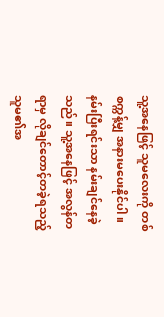သူ့အနေဖြင့် သူမလေးကို တစ်စက္ကန့်မျှ အနားမပေးနိုင်ပါ။ နမ်းပြီးရင်းသာ နမ်းချင်နေခဲ့သည်။ သူ့အနေဖြင့် အလွန်တရာမှ လိုချင်တောင့်တခဲ့ရသည့် သူမ၏အ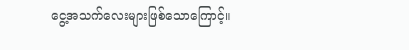ငွေ့အသက်လေးများဖြစ်သောကြောင့်။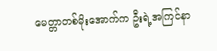မေတ္တာတစ်မိုးအောက်က ဦးရဲ့အကြင်နာ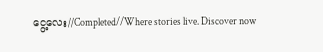ငွေ့လေး//Completed//Where stories live. Discover now